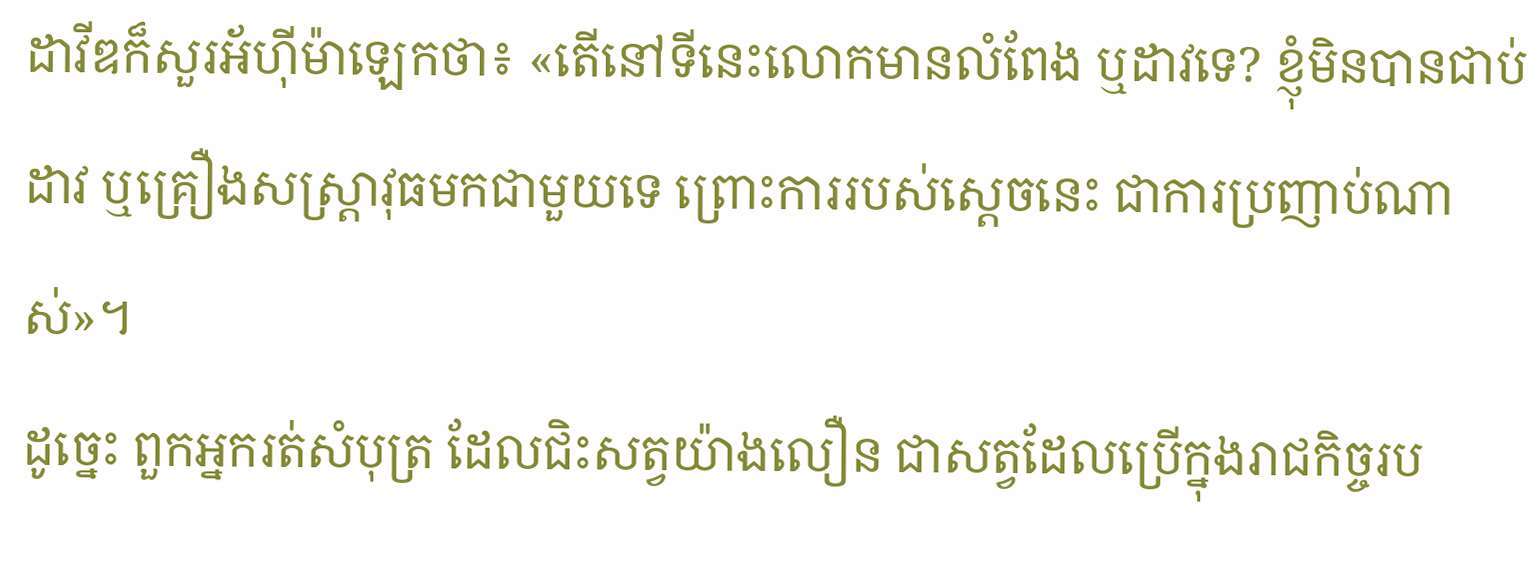ដាវីឌក៏សួរអ័ហ៊ីម៉ាឡេកថា៖ «តើនៅទីនេះលោកមានលំពែង ឬដាវទេ? ខ្ញុំមិនបានជាប់ដាវ ឬគ្រឿងសស្ត្រាវុធមកជាមួយទេ ព្រោះការរបស់ស្តេចនេះ ជាការប្រញាប់ណាស់»។
ដូច្នេះ ពួកអ្នករត់សំបុត្រ ដែលជិះសត្វយ៉ាងលឿន ជាសត្វដែលប្រើក្នុងរាជកិច្ចរប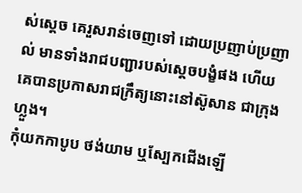ស់ស្តេច គេរួសរាន់ចេញទៅ ដោយប្រញាប់ប្រញាល់ មានទាំងរាជបញ្ជារបស់ស្តេចបង្ខំផង ហើយគេបានប្រកាសរាជក្រឹត្យនោះនៅស៊ូសាន ជាក្រុងហ្លួង។
កុំយកកាបូប ថង់យាម ឬស្បែកជើងឡើ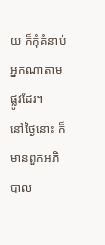យ ក៏កុំគំនាប់អ្នកណាតាមផ្លូវដែរ។
នៅថ្ងៃនោះ ក៏មានពួកអភិបាល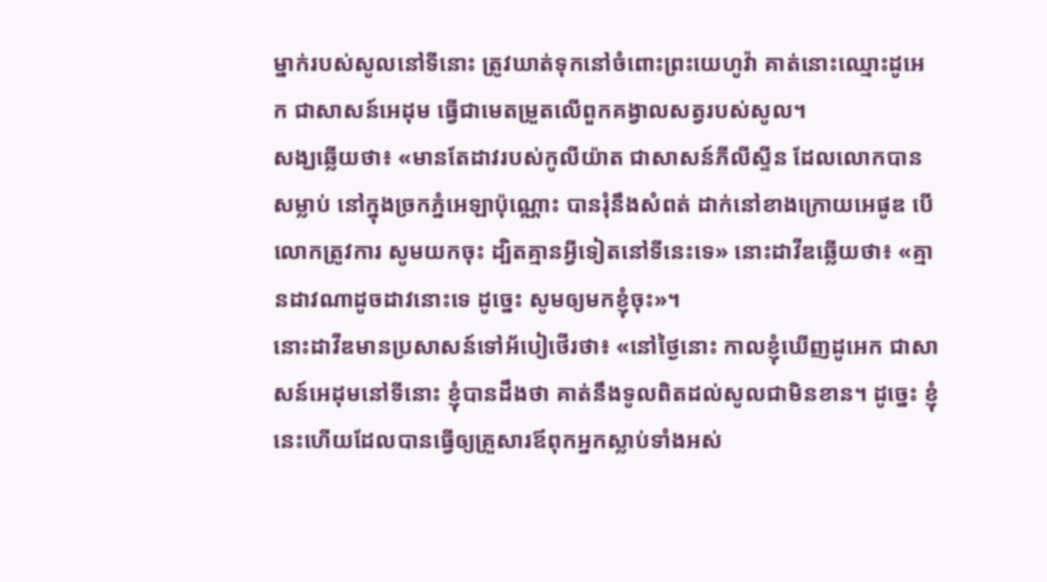ម្នាក់របស់សូលនៅទីនោះ ត្រូវឃាត់ទុកនៅចំពោះព្រះយេហូវ៉ា គាត់នោះឈ្មោះដូអេក ជាសាសន៍អេដុម ធ្វើជាមេតម្រួតលើពួកគង្វាលសត្វរបស់សូល។
សង្ឃឆ្លើយថា៖ «មានតែដាវរបស់កូលីយ៉ាត ជាសាសន៍ភីលីស្ទីន ដែលលោកបានសម្លាប់ នៅក្នុងច្រកភ្នំអេឡាប៉ុណ្ណោះ បានរុំនឹងសំពត់ ដាក់នៅខាងក្រោយអេផូឌ បើលោកត្រូវការ សូមយកចុះ ដ្បិតគ្មានអ្វីទៀតនៅទីនេះទេ» នោះដាវីឌឆ្លើយថា៖ «គ្មានដាវណាដូចដាវនោះទេ ដូច្នេះ សូមឲ្យមកខ្ញុំចុះ»។
នោះដាវីឌមានប្រសាសន៍ទៅអ័បៀថើរថា៖ «នៅថ្ងៃនោះ កាលខ្ញុំឃើញដូអេក ជាសាសន៍អេដុមនៅទីនោះ ខ្ញុំបានដឹងថា គាត់នឹងទូលពិតដល់សូលជាមិនខាន។ ដូច្នេះ ខ្ញុំនេះហើយដែលបានធ្វើឲ្យគ្រួសារឪពុកអ្នកស្លាប់ទាំងអស់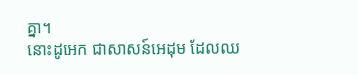គ្នា។
នោះដូអេក ជាសាសន៍អេដុម ដែលឈ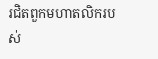រជិតពួកមហាតលិករបស់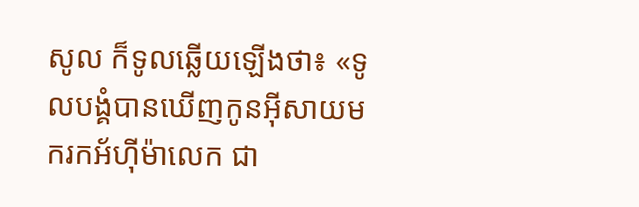សូល ក៏ទូលឆ្លើយឡើងថា៖ «ទូលបង្គំបានឃើញកូនអ៊ីសាយមករកអ័ហ៊ីម៉ាលេក ជា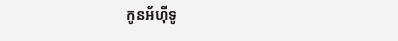កូនអ័ហ៊ីទូ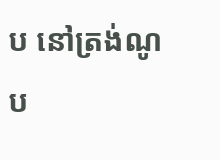ប នៅត្រង់ណូប